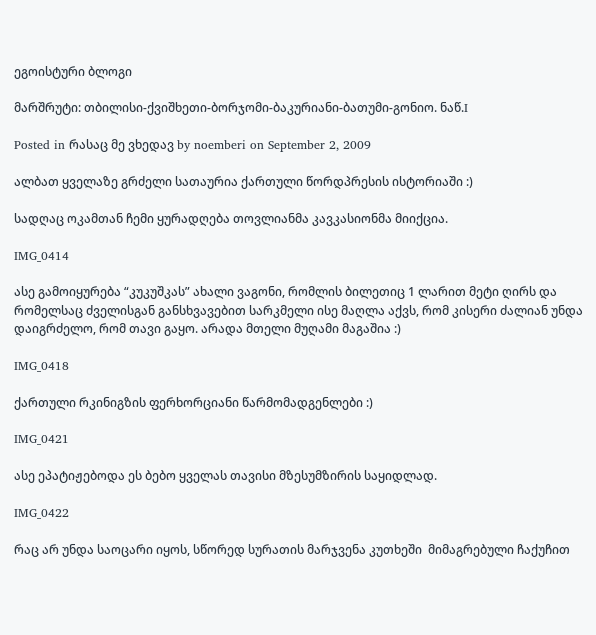ეგოისტური ბლოგი

მარშრუტი: თბილისი-ქვიშხეთი-ბორჯომი-ბაკურიანი-ბათუმი-გონიო. ნაწ.I

Posted in რასაც მე ვხედავ by noemberi on September 2, 2009

ალბათ ყველაზე გრძელი სათაურია ქართული წორდპრესის ისტორიაში :)

სადღაც ოკამთან ჩემი ყურადღება თოვლიანმა კავკასიონმა მიიქცია.

IMG_0414

ასე გამოიყურება “კუკუშკას” ახალი ვაგონი, რომლის ბილეთიც 1 ლარით მეტი ღირს და რომელსაც ძველისგან განსხვავებით სარკმელი ისე მაღლა აქვს, რომ კისერი ძალიან უნდა დაიგრძელო, რომ თავი გაყო. არადა მთელი მუღამი მაგაშია :)

IMG_0418

ქართული რკინიგზის ფერხორციანი წარმომადგენლები :)

IMG_0421

ასე ეპატიჟებოდა ეს ბებო ყველას თავისი მზესუმზირის საყიდლად.

IMG_0422

რაც არ უნდა საოცარი იყოს, სწორედ სურათის მარჯვენა კუთხეში  მიმაგრებული ჩაქუჩით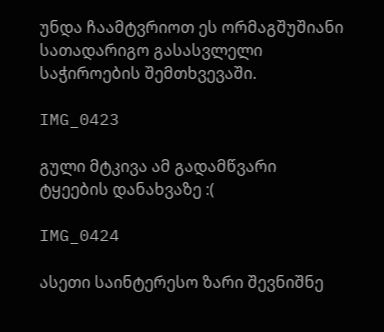უნდა ჩაამტვრიოთ ეს ორმაგშუშიანი სათადარიგო გასასვლელი საჭიროების შემთხვევაში.

IMG_0423

გული მტკივა ამ გადამწვარი ტყეების დანახვაზე :(

IMG_0424

ასეთი საინტერესო ზარი შევნიშნე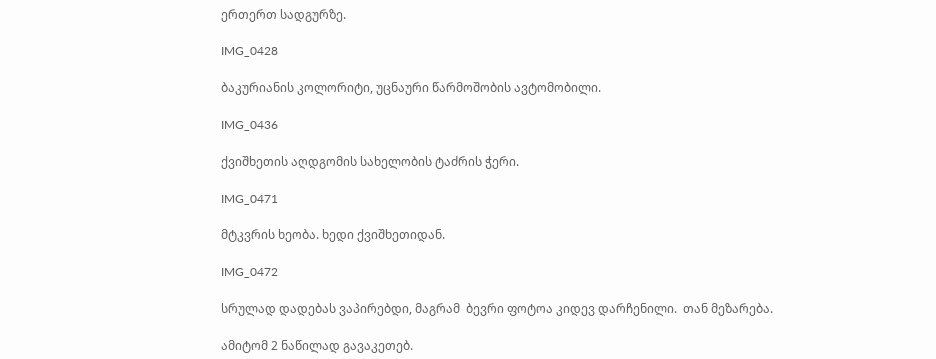ერთერთ სადგურზე.

IMG_0428

ბაკურიანის კოლორიტი, უცნაური წარმოშობის ავტომობილი.

IMG_0436

ქვიშხეთის აღდგომის სახელობის ტაძრის ჭერი.

IMG_0471

მტკვრის ხეობა. ხედი ქვიშხეთიდან.

IMG_0472

სრულად დადებას ვაპირებდი, მაგრამ  ბევრი ფოტოა კიდევ დარჩენილი.  თან მეზარება.

ამიტომ 2 ნაწილად გავაკეთებ.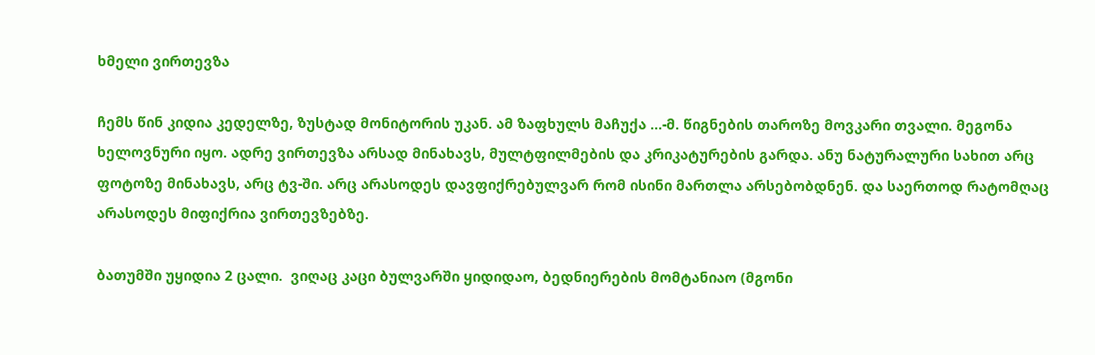ხმელი ვირთევზა

ჩემს წინ კიდია კედელზე, ზუსტად მონიტორის უკან. ამ ზაფხულს მაჩუქა …-მ. წიგნების თაროზე მოვკარი თვალი. მეგონა ხელოვნური იყო. ადრე ვირთევზა არსად მინახავს, მულტფილმების და კრიკატურების გარდა. ანუ ნატურალური სახით არც ფოტოზე მინახავს, არც ტვ-ში. არც არასოდეს დავფიქრებულვარ რომ ისინი მართლა არსებობდნენ. და საერთოდ რატომღაც არასოდეს მიფიქრია ვირთევზებზე.

ბათუმში უყიდია 2 ცალი.  ვიღაც კაცი ბულვარში ყიდიდაო, ბედნიერების მომტანიაო (მგონი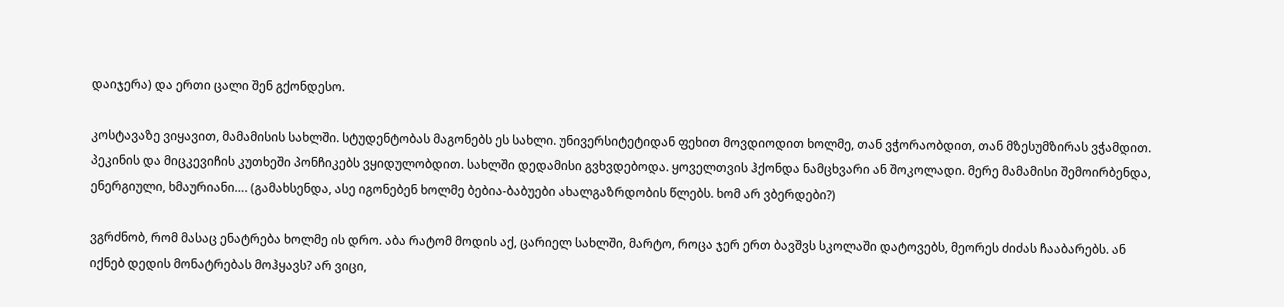დაიჯერა) და ერთი ცალი შენ გქონდესო.

კოსტავაზე ვიყავით, მამამისის სახლში. სტუდენტობას მაგონებს ეს სახლი. უნივერსიტეტიდან ფეხით მოვდიოდით ხოლმე, თან ვჭორაობდით, თან მზესუმზირას ვჭამდით. პეკინის და მიცკევიჩის კუთხეში პონჩიკებს ვყიდულობდით. სახლში დედამისი გვხვდებოდა. ყოველთვის ჰქონდა ნამცხვარი ან შოკოლადი. მერე მამამისი შემოირბენდა, ენერგიული, ხმაურიანი…. (გამახსენდა, ასე იგონებენ ხოლმე ბებია-ბაბუები ახალგაზრდობის წლებს. ხომ არ ვბერდები?)

ვგრძნობ, რომ მასაც ენატრება ხოლმე ის დრო. აბა რატომ მოდის აქ, ცარიელ სახლში, მარტო, როცა ჯერ ერთ ბავშვს სკოლაში დატოვებს, მეორეს ძიძას ჩააბარებს. ან იქნებ დედის მონატრებას მოჰყავს? არ ვიცი,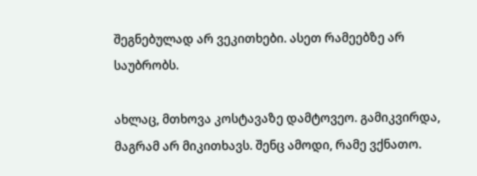შეგნებულად არ ვეკითხები. ასეთ რამეებზე არ საუბრობს.

ახლაც, მთხოვა კოსტავაზე დამტოვეო. გამიკვირდა, მაგრამ არ მიკითხავს. შენც ამოდი, რამე ვქნათო.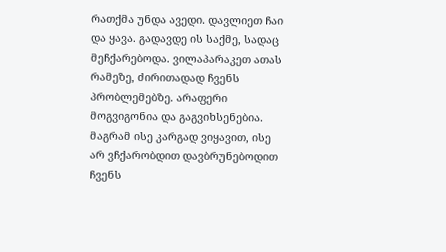რათქმა უნდა ავედი. დავლიეთ ჩაი და ყავა. გადავდე ის საქმე, სადაც მეჩქარებოდა. ვილაპარაკეთ ათას რამეზე, ძირითადად ჩვენს პრობლემებზე. არაფერი მოგვიგონია და გაგვიხსენებია. მაგრამ ისე კარგად ვიყავით, ისე არ ვჩქარობდით დავბრუნებოდით ჩვენს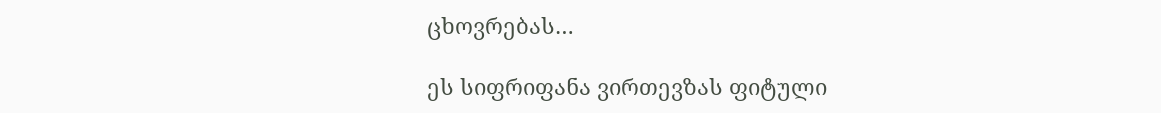ცხოვრებას…

ეს სიფრიფანა ვირთევზას ფიტული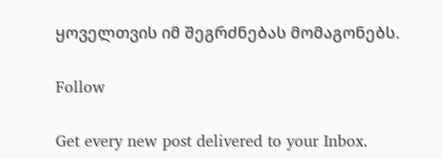ყოველთვის იმ შეგრძნებას მომაგონებს.

Follow

Get every new post delivered to your Inbox.